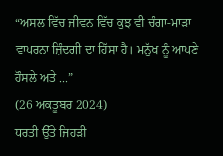“ਅਸਲ ਵਿੱਚ ਜੀਵਨ ਵਿੱਚ ਕੁਝ ਵੀ ਚੰਗਾ-ਮਾੜਾ ਵਾਪਰਨਾ ਜ਼ਿੰਦਗੀ ਦਾ ਹਿੱਸਾ ਹੈ। ਮਨੁੱਖ ਨੂੰ ਆਪਣੇ ਹੌਸਲੇ ਅਤੇ ...”
(26 ਅਕਤੂਬਰ 2024)
ਧਰਤੀ ਉੱਤੇ ਜਿਹੜੀ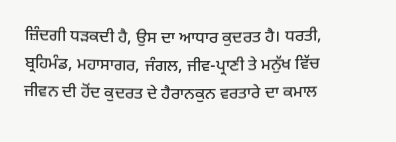ਜ਼ਿੰਦਗੀ ਧੜਕਦੀ ਹੈ, ਉਸ ਦਾ ਆਧਾਰ ਕੁਦਰਤ ਹੈ। ਧਰਤੀ, ਬ੍ਰਹਿਮੰਡ, ਮਹਾਸਾਗਰ, ਜੰਗਲ, ਜੀਵ-ਪ੍ਰਾਣੀ ਤੇ ਮਨੁੱਖ ਵਿੱਚ ਜੀਵਨ ਦੀ ਹੋਂਦ ਕੁਦਰਤ ਦੇ ਹੈਰਾਨਕੁਨ ਵਰਤਾਰੇ ਦਾ ਕਮਾਲ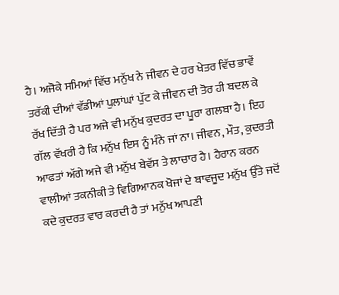ਹੈ। ਅਜੋਕੇ ਸਮਿਆਂ ਵਿੱਚ ਮਨੁੱਖ ਨੇ ਜੀਵਨ ਦੇ ਹਰ ਖੇਤਰ ਵਿੱਚ ਭਾਵੇਂ ਤਰੱਕੀ ਦੀਆਂ ਵੱਡੀਆਂ ਪੁਲਾਂਘਾਂ ਪੁੱਟ ਕੇ ਜੀਵਨ ਦੀ ਤੋਰ ਹੀ ਬਦਲ ਕੇ ਰੱਖ ਦਿੱਤੀ ਹੈ ਪਰ ਅਜੇ ਵੀ ਮਨੁੱਖ ਕੁਦਰਤ ਦਾ ਪੂਰਾ ਗਲਬਾ ਹੈ। ਇਹ ਗੱਲ ਵੱਖਰੀ ਹੈ ਕਿ ਮਨੁੱਖ ਇਸ ਨੂੰ ਮੰਨੇ ਜਾਂ ਨਾ। ਜੀਵਨ, ਮੌਤ, ਕੁਦਰਤੀ ਆਫਤਾਂ ਅੱਗੇ ਅਜੇ ਵੀ ਮਨੁੱਖ ਬੇਵੱਸ ਤੇ ਲਾਚਾਰ ਹੈ। ਹੈਰਾਨ ਕਰਨ ਵਾਲੀਆਂ ਤਕਨੀਕੀ ਤੇ ਵਿਗਿਆਨਕ ਖੋਜਾਂ ਦੇ ਬਾਵਜੂਦ ਮਨੁੱਖ ਉੱਤੇ ਜਦੋਂ ਕਦੇ ਕੁਦਰਤ ਵਾਰ ਕਰਦੀ ਹੈ ਤਾਂ ਮਨੁੱਖ ਆਪਣੀ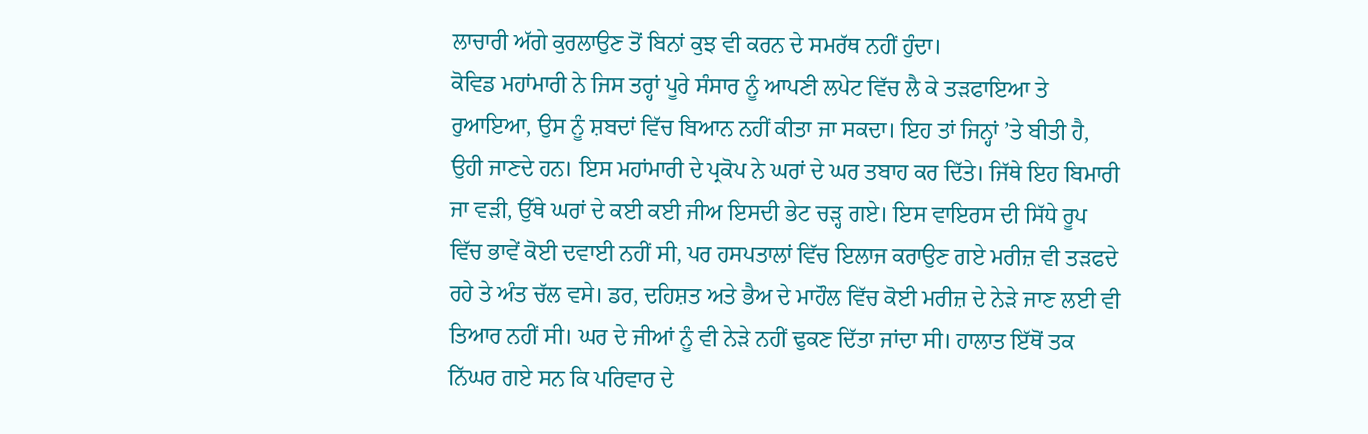ਲਾਚਾਰੀ ਅੱਗੇ ਕੁਰਲਾਉਣ ਤੋਂ ਬਿਨਾਂ ਕੁਝ ਵੀ ਕਰਨ ਦੇ ਸਮਰੱਥ ਨਹੀਂ ਹੁੰਦਾ।
ਕੋਵਿਡ ਮਹਾਂਮਾਰੀ ਨੇ ਜਿਸ ਤਰ੍ਹਾਂ ਪੂਰੇ ਸੰਸਾਰ ਨੂੰ ਆਪਣੀ ਲਪੇਟ ਵਿੱਚ ਲੈ ਕੇ ਤੜਫਾਇਆ ਤੇ ਰੁਆਇਆ, ਉਸ ਨੂੰ ਸ਼ਬਦਾਂ ਵਿੱਚ ਬਿਆਨ ਨਹੀਂ ਕੀਤਾ ਜਾ ਸਕਦਾ। ਇਹ ਤਾਂ ਜਿਨ੍ਹਾਂ ’ਤੇ ਬੀਤੀ ਹੈ, ਉਹੀ ਜਾਣਦੇ ਹਨ। ਇਸ ਮਹਾਂਮਾਰੀ ਦੇ ਪ੍ਰਕੋਪ ਨੇ ਘਰਾਂ ਦੇ ਘਰ ਤਬਾਹ ਕਰ ਦਿੱਤੇ। ਜਿੱਥੇ ਇਹ ਬਿਮਾਰੀ ਜਾ ਵੜੀ, ਉੱਥੇ ਘਰਾਂ ਦੇ ਕਈ ਕਈ ਜੀਅ ਇਸਦੀ ਭੇਟ ਚੜ੍ਹ ਗਏ। ਇਸ ਵਾਇਰਸ ਦੀ ਸਿੱਧੇ ਰੂਪ ਵਿੱਚ ਭਾਵੇਂ ਕੋਈ ਦਵਾਈ ਨਹੀਂ ਸੀ, ਪਰ ਹਸਪਤਾਲਾਂ ਵਿੱਚ ਇਲਾਜ ਕਰਾਉਣ ਗਏ ਮਰੀਜ਼ ਵੀ ਤੜਫਦੇ ਰਹੇ ਤੇ ਅੰਤ ਚੱਲ ਵਸੇ। ਡਰ, ਦਹਿਸ਼ਤ ਅਤੇ ਭੈਅ ਦੇ ਮਾਹੌਲ ਵਿੱਚ ਕੋਈ ਮਰੀਜ਼ ਦੇ ਨੇੜੇ ਜਾਣ ਲਈ ਵੀ ਤਿਆਰ ਨਹੀਂ ਸੀ। ਘਰ ਦੇ ਜੀਆਂ ਨੂੰ ਵੀ ਨੇੜੇ ਨਹੀਂ ਢੁਕਣ ਦਿੱਤਾ ਜਾਂਦਾ ਸੀ। ਹਾਲਾਤ ਇੱਥੋਂ ਤਕ ਨਿੱਘਰ ਗਏ ਸਨ ਕਿ ਪਰਿਵਾਰ ਦੇ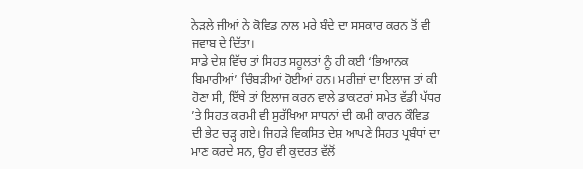ਨੇੜਲੇ ਜੀਆਂ ਨੇ ਕੋਵਿਡ ਨਾਲ ਮਰੇ ਬੰਦੇ ਦਾ ਸਸਕਾਰ ਕਰਨ ਤੋਂ ਵੀ ਜਵਾਬ ਦੇ ਦਿੱਤਾ।
ਸਾਡੇ ਦੇਸ਼ ਵਿੱਚ ਤਾਂ ਸਿਹਤ ਸਹੂਲਤਾਂ ਨੂੰ ਹੀ ਕਈ ‘ਭਿਆਨਕ ਬਿਮਾਰੀਆਂ’ ਚਿੰਬੜੀਆਂ ਹੋਈਆਂ ਹਨ। ਮਰੀਜ਼ਾਂ ਦਾ ਇਲਾਜ ਤਾਂ ਕੀ ਹੋਣਾ ਸੀ, ਇੱਥੇ ਤਾਂ ਇਲਾਜ ਕਰਨ ਵਾਲੇ ਡਾਕਟਰਾਂ ਸਮੇਤ ਵੱਡੀ ਪੱਧਰ ’ਤੇ ਸਿਹਤ ਕਰਮੀ ਵੀ ਸੁਰੱਖਿਆ ਸਾਧਨਾਂ ਦੀ ਕਮੀ ਕਾਰਨ ਕੌਵਿਡ ਦੀ ਭੇਟ ਚੜ੍ਹ ਗਏ। ਜਿਹੜੇ ਵਿਕਸਿਤ ਦੇਸ਼ ਆਪਣੇ ਸਿਹਤ ਪ੍ਰਬੰਧਾਂ ਦਾ ਮਾਣ ਕਰਦੇ ਸਨ, ਉਹ ਵੀ ਕੁਦਰਤ ਵੱਲੋਂ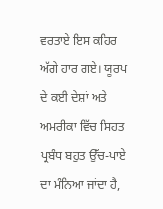ਵਰਤਾਏ ਇਸ ਕਹਿਰ ਅੱਗੇ ਹਾਰ ਗਏ। ਯੂਰਪ ਦੇ ਕਈ ਦੇਸ਼ਾਂ ਅਤੇ ਅਮਰੀਕਾ ਵਿੱਚ ਸਿਹਤ ਪ੍ਰਬੰਧ ਬਹੁਤ ਉੱਚ-ਪਾਏ ਦਾ ਮੰਨਿਆ ਜਾਂਦਾ ਹੈ,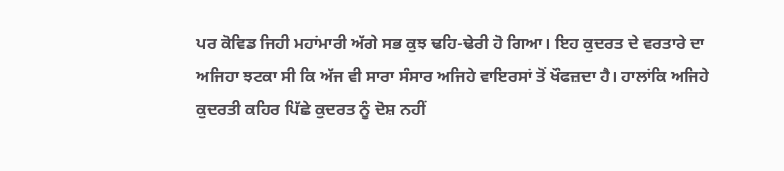ਪਰ ਕੋਵਿਡ ਜਿਹੀ ਮਹਾਂਮਾਰੀ ਅੱਗੇ ਸਭ ਕੁਝ ਢਹਿ-ਢੇਰੀ ਹੋ ਗਿਆ। ਇਹ ਕੁਦਰਤ ਦੇ ਵਰਤਾਰੇ ਦਾ ਅਜਿਹਾ ਝਟਕਾ ਸੀ ਕਿ ਅੱਜ ਵੀ ਸਾਰਾ ਸੰਸਾਰ ਅਜਿਹੇ ਵਾਇਰਸਾਂ ਤੋਂ ਖੌਫਜ਼ਦਾ ਹੈ। ਹਾਲਾਂਕਿ ਅਜਿਹੇ ਕੁਦਰਤੀ ਕਹਿਰ ਪਿੱਛੇ ਕੁਦਰਤ ਨੂੰ ਦੋਸ਼ ਨਹੀਂ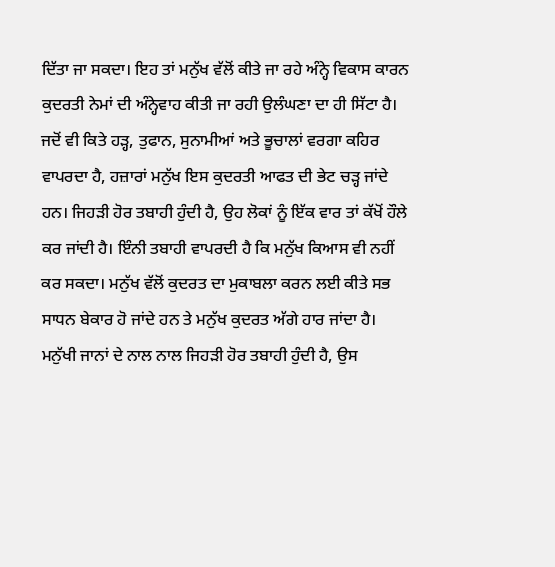ਦਿੱਤਾ ਜਾ ਸਕਦਾ। ਇਹ ਤਾਂ ਮਨੁੱਖ ਵੱਲੋਂ ਕੀਤੇ ਜਾ ਰਹੇ ਅੰਨ੍ਹੇ ਵਿਕਾਸ ਕਾਰਨ ਕੁਦਰਤੀ ਨੇਮਾਂ ਦੀ ਅੰਨ੍ਹੇਵਾਹ ਕੀਤੀ ਜਾ ਰਹੀ ਉਲੰਘਣਾ ਦਾ ਹੀ ਸਿੱਟਾ ਹੈ।
ਜਦੋਂ ਵੀ ਕਿਤੇ ਹੜ੍ਹ, ਤੁਫਾਨ, ਸੁਨਾਮੀਆਂ ਅਤੇ ਭੂਚਾਲਾਂ ਵਰਗਾ ਕਹਿਰ ਵਾਪਰਦਾ ਹੈ, ਹਜ਼ਾਰਾਂ ਮਨੁੱਖ ਇਸ ਕੁਦਰਤੀ ਆਫਤ ਦੀ ਭੇਟ ਚੜ੍ਹ ਜਾਂਦੇ ਹਨ। ਜਿਹੜੀ ਹੋਰ ਤਬਾਹੀ ਹੁੰਦੀ ਹੈ, ਉਹ ਲੋਕਾਂ ਨੂੰ ਇੱਕ ਵਾਰ ਤਾਂ ਕੱਖੋਂ ਹੌਲੇ ਕਰ ਜਾਂਦੀ ਹੈ। ਇੰਨੀ ਤਬਾਹੀ ਵਾਪਰਦੀ ਹੈ ਕਿ ਮਨੁੱਖ ਕਿਆਸ ਵੀ ਨਹੀਂ ਕਰ ਸਕਦਾ। ਮਨੁੱਖ ਵੱਲੋਂ ਕੁਦਰਤ ਦਾ ਮੁਕਾਬਲਾ ਕਰਨ ਲਈ ਕੀਤੇ ਸਭ ਸਾਧਨ ਬੇਕਾਰ ਹੋ ਜਾਂਦੇ ਹਨ ਤੇ ਮਨੁੱਖ ਕੁਦਰਤ ਅੱਗੇ ਹਾਰ ਜਾਂਦਾ ਹੈ। ਮਨੁੱਖੀ ਜਾਨਾਂ ਦੇ ਨਾਲ ਨਾਲ ਜਿਹੜੀ ਹੋਰ ਤਬਾਹੀ ਹੁੰਦੀ ਹੈ, ਉਸ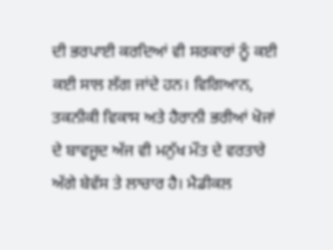ਦੀ ਭਰਪਾਈ ਕਰਦਿਆਂ ਵੀ ਸਰਕਾਰਾਂ ਨੂੰ ਕਈ ਕਈ ਸਾਲ ਲੱਗ ਜਾਂਦੇ ਹਨ। ਵਿਗਿਆਨ, ਤਕਨੀਕੀ ਵਿਕਾਸ ਅਤੇ ਹੈਰਾਨੀ ਭਰੀਆਂ ਖੋਜਾਂ ਦੇ ਬਾਵਜੂਦ ਅੱਜ ਵੀ ਮਨੁੱਖ ਮੌਤ ਦੇ ਵਰਤਾਰੇ ਅੱਗੇ ਬੇਵੱਸ ਤੇ ਲਾਚਾਰ ਹੈ। ਮੈਡੀਕਲ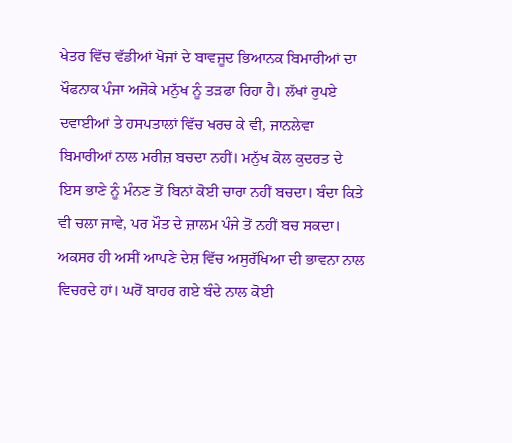ਖੇਤਰ ਵਿੱਚ ਵੱਡੀਆਂ ਖੋਜਾਂ ਦੇ ਬਾਵਜੂਦ ਭਿਆਨਕ ਬਿਮਾਰੀਆਂ ਦਾ ਖੌਫਨਾਕ ਪੰਜਾ ਅਜੋਕੇ ਮਨੁੱਖ ਨੂੰ ਤੜਫਾ ਰਿਹਾ ਹੈ। ਲੱਖਾਂ ਰੁਪਏ ਦਵਾਈਆਂ ਤੇ ਹਸਪਤਾਲਾਂ ਵਿੱਚ ਖਰਚ ਕੇ ਵੀ, ਜਾਨਲੇਵਾ ਬਿਮਾਰੀਆਂ ਨਾਲ ਮਰੀਜ਼ ਬਚਦਾ ਨਹੀਂ। ਮਨੁੱਖ ਕੋਲ ਕੁਦਰਤ ਦੇ ਇਸ ਭਾਣੇ ਨੂੰ ਮੰਨਣ ਤੋਂ ਬਿਨਾਂ ਕੋਈ ਚਾਰਾ ਨਹੀਂ ਬਚਦਾ। ਬੰਦਾ ਕਿਤੇ ਵੀ ਚਲਾ ਜਾਵੇ, ਪਰ ਮੌਤ ਦੇ ਜ਼ਾਲਮ ਪੰਜੇ ਤੋਂ ਨਹੀਂ ਬਚ ਸਕਦਾ।
ਅਕਸਰ ਹੀ ਅਸੀਂ ਆਪਣੇ ਦੇਸ਼ ਵਿੱਚ ਅਸੁਰੱਖਿਆ ਦੀ ਭਾਵਨਾ ਨਾਲ ਵਿਚਰਦੇ ਹਾਂ। ਘਰੋਂ ਬਾਹਰ ਗਏ ਬੰਦੇ ਨਾਲ ਕੋਈ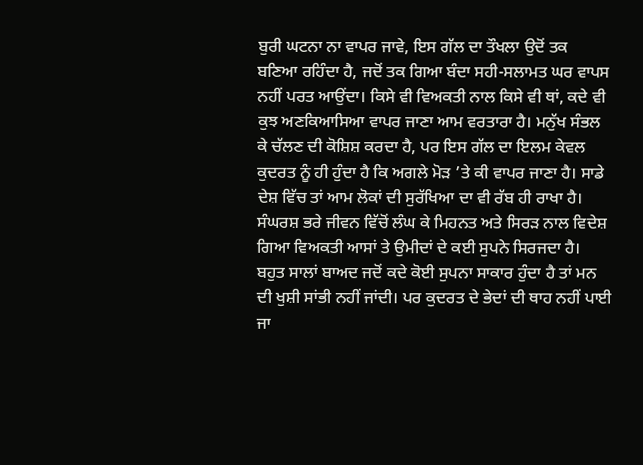ਬੁਰੀ ਘਟਨਾ ਨਾ ਵਾਪਰ ਜਾਵੇ, ਇਸ ਗੱਲ ਦਾ ਤੌਖਲਾ ਉਦੋਂ ਤਕ ਬਣਿਆ ਰਹਿੰਦਾ ਹੈ, ਜਦੋਂ ਤਕ ਗਿਆ ਬੰਦਾ ਸਹੀ-ਸਲਾਮਤ ਘਰ ਵਾਪਸ ਨਹੀਂ ਪਰਤ ਆਉਂਦਾ। ਕਿਸੇ ਵੀ ਵਿਅਕਤੀ ਨਾਲ ਕਿਸੇ ਵੀ ਥਾਂ, ਕਦੇ ਵੀ ਕੁਝ ਅਣਕਿਆਸਿਆ ਵਾਪਰ ਜਾਣਾ ਆਮ ਵਰਤਾਰਾ ਹੈ। ਮਨੁੱਖ ਸੰਭਲ ਕੇ ਚੱਲਣ ਦੀ ਕੋਸ਼ਿਸ਼ ਕਰਦਾ ਹੈ, ਪਰ ਇਸ ਗੱਲ ਦਾ ਇਲਮ ਕੇਵਲ ਕੁਦਰਤ ਨੂੰ ਹੀ ਹੁੰਦਾ ਹੈ ਕਿ ਅਗਲੇ ਮੋੜ ’ਤੇ ਕੀ ਵਾਪਰ ਜਾਣਾ ਹੈ। ਸਾਡੇ ਦੇਸ਼ ਵਿੱਚ ਤਾਂ ਆਮ ਲੋਕਾਂ ਦੀ ਸੁਰੱਖਿਆ ਦਾ ਵੀ ਰੱਬ ਹੀ ਰਾਖਾ ਹੈ।
ਸੰਘਰਸ਼ ਭਰੇ ਜੀਵਨ ਵਿੱਚੋਂ ਲੰਘ ਕੇ ਮਿਹਨਤ ਅਤੇ ਸਿਰੜ ਨਾਲ ਵਿਦੇਸ਼ ਗਿਆ ਵਿਅਕਤੀ ਆਸਾਂ ਤੇ ਉਮੀਦਾਂ ਦੇ ਕਈ ਸੁਪਨੇ ਸਿਰਜਦਾ ਹੈ। ਬਹੁਤ ਸਾਲਾਂ ਬਾਅਦ ਜਦੋਂ ਕਦੇ ਕੋਈ ਸੁਪਨਾ ਸਾਕਾਰ ਹੁੰਦਾ ਹੈ ਤਾਂ ਮਨ ਦੀ ਖੁਸ਼ੀ ਸਾਂਭੀ ਨਹੀਂ ਜਾਂਦੀ। ਪਰ ਕੁਦਰਤ ਦੇ ਭੇਦਾਂ ਦੀ ਥਾਹ ਨਹੀਂ ਪਾਈ ਜਾ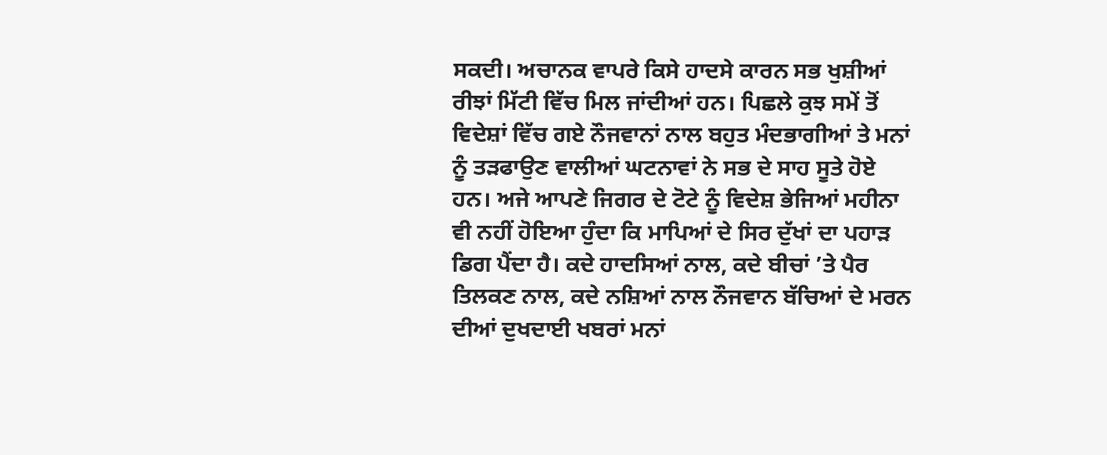ਸਕਦੀ। ਅਚਾਨਕ ਵਾਪਰੇ ਕਿਸੇ ਹਾਦਸੇ ਕਾਰਨ ਸਭ ਖੁਸ਼ੀਆਂ ਰੀਝਾਂ ਮਿੱਟੀ ਵਿੱਚ ਮਿਲ ਜਾਂਦੀਆਂ ਹਨ। ਪਿਛਲੇ ਕੁਝ ਸਮੇਂ ਤੋਂ ਵਿਦੇਸ਼ਾਂ ਵਿੱਚ ਗਏ ਨੌਜਵਾਨਾਂ ਨਾਲ ਬਹੁਤ ਮੰਦਭਾਗੀਆਂ ਤੇ ਮਨਾਂ ਨੂੰ ਤੜਫਾਉਣ ਵਾਲੀਆਂ ਘਟਨਾਵਾਂ ਨੇ ਸਭ ਦੇ ਸਾਹ ਸੂਤੇ ਹੋਏ ਹਨ। ਅਜੇ ਆਪਣੇ ਜਿਗਰ ਦੇ ਟੋਟੇ ਨੂੰ ਵਿਦੇਸ਼ ਭੇਜਿਆਂ ਮਹੀਨਾ ਵੀ ਨਹੀਂ ਹੋਇਆ ਹੁੰਦਾ ਕਿ ਮਾਪਿਆਂ ਦੇ ਸਿਰ ਦੁੱਖਾਂ ਦਾ ਪਹਾੜ ਡਿਗ ਪੈਂਦਾ ਹੈ। ਕਦੇ ਹਾਦਸਿਆਂ ਨਾਲ, ਕਦੇ ਬੀਚਾਂ ’ਤੇ ਪੈਰ ਤਿਲਕਣ ਨਾਲ, ਕਦੇ ਨਸ਼ਿਆਂ ਨਾਲ ਨੌਜਵਾਨ ਬੱਚਿਆਂ ਦੇ ਮਰਨ ਦੀਆਂ ਦੁਖਦਾਈ ਖਬਰਾਂ ਮਨਾਂ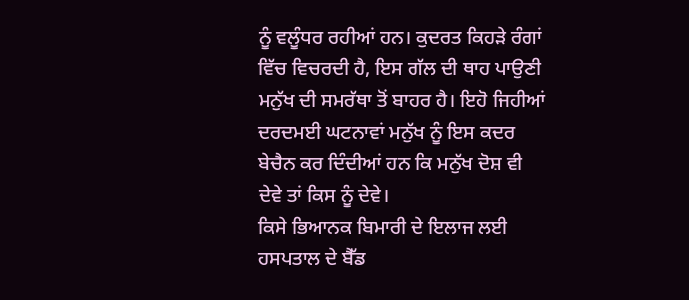ਨੂੰ ਵਲੂੰਧਰ ਰਹੀਆਂ ਹਨ। ਕੁਦਰਤ ਕਿਹੜੇ ਰੰਗਾਂ ਵਿੱਚ ਵਿਚਰਦੀ ਹੈ, ਇਸ ਗੱਲ ਦੀ ਥਾਹ ਪਾਉਣੀ ਮਨੁੱਖ ਦੀ ਸਮਰੱਥਾ ਤੋਂ ਬਾਹਰ ਹੈ। ਇਹੋ ਜਿਹੀਆਂ ਦਰਦਮਈ ਘਟਨਾਵਾਂ ਮਨੁੱਖ ਨੂੰ ਇਸ ਕਦਰ ਬੇਚੈਨ ਕਰ ਦਿੰਦੀਆਂ ਹਨ ਕਿ ਮਨੁੱਖ ਦੋਸ਼ ਵੀ ਦੇਵੇ ਤਾਂ ਕਿਸ ਨੂੰ ਦੇਵੇ।
ਕਿਸੇ ਭਿਆਨਕ ਬਿਮਾਰੀ ਦੇ ਇਲਾਜ ਲਈ ਹਸਪਤਾਲ ਦੇ ਬੈੱਡ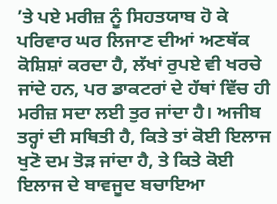’ਤੇ ਪਏ ਮਰੀਜ਼ ਨੂੰ ਸਿਹਤਯਾਬ ਹੋ ਕੇ ਪਰਿਵਾਰ ਘਰ ਲਿਜਾਣ ਦੀਆਂ ਅਣਥੱਕ ਕੋਸ਼ਿਸ਼ਾਂ ਕਰਦਾ ਹੈ, ਲੱਖਾਂ ਰੁਪਏ ਵੀ ਖਰਚੇ ਜਾਂਦੇ ਹਨ, ਪਰ ਡਾਕਟਰਾਂ ਦੇ ਹੱਥਾਂ ਵਿੱਚ ਹੀ ਮਰੀਜ਼ ਸਦਾ ਲਈ ਤੁਰ ਜਾਂਦਾ ਹੈ। ਅਜੀਬ ਤਰ੍ਹਾਂ ਦੀ ਸਥਿਤੀ ਹੈ, ਕਿਤੇ ਤਾਂ ਕੋਈ ਇਲਾਜ ਖੁਣੋ ਦਮ ਤੋੜ ਜਾਂਦਾ ਹੈ, ਤੇ ਕਿਤੇ ਕੋਈ ਇਲਾਜ ਦੇ ਬਾਵਜੂਦ ਬਚਾਇਆ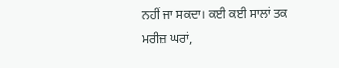ਨਹੀਂ ਜਾ ਸਕਦਾ। ਕਈ ਕਈ ਸਾਲਾਂ ਤਕ ਮਰੀਜ਼ ਘਰਾਂ,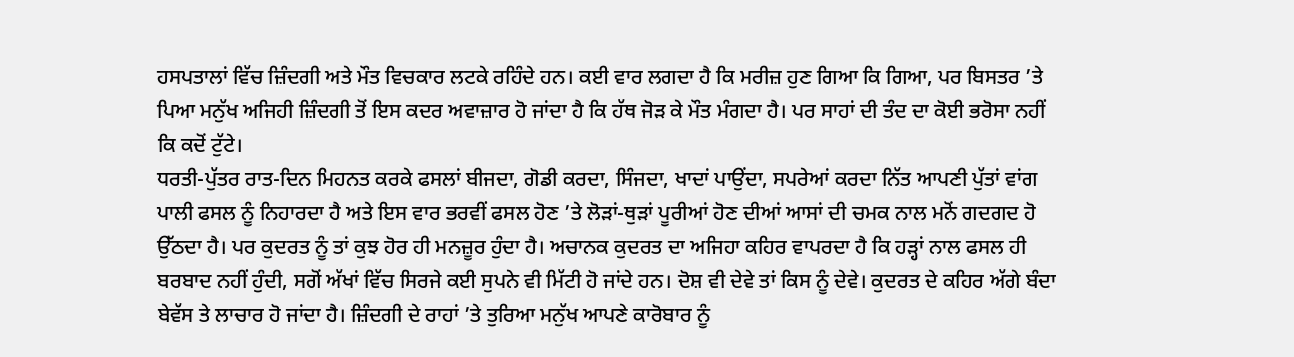ਹਸਪਤਾਲਾਂ ਵਿੱਚ ਜ਼ਿੰਦਗੀ ਅਤੇ ਮੌਤ ਵਿਚਕਾਰ ਲਟਕੇ ਰਹਿੰਦੇ ਹਨ। ਕਈ ਵਾਰ ਲਗਦਾ ਹੈ ਕਿ ਮਰੀਜ਼ ਹੁਣ ਗਿਆ ਕਿ ਗਿਆ, ਪਰ ਬਿਸਤਰ ’ਤੇ ਪਿਆ ਮਨੁੱਖ ਅਜਿਹੀ ਜ਼ਿੰਦਗੀ ਤੋਂ ਇਸ ਕਦਰ ਅਵਾਜ਼ਾਰ ਹੋ ਜਾਂਦਾ ਹੈ ਕਿ ਹੱਥ ਜੋੜ ਕੇ ਮੌਤ ਮੰਗਦਾ ਹੈ। ਪਰ ਸਾਹਾਂ ਦੀ ਤੰਦ ਦਾ ਕੋਈ ਭਰੋਸਾ ਨਹੀਂ ਕਿ ਕਦੋਂ ਟੁੱਟੇ।
ਧਰਤੀ-ਪੁੱਤਰ ਰਾਤ-ਦਿਨ ਮਿਹਨਤ ਕਰਕੇ ਫਸਲਾਂ ਬੀਜਦਾ, ਗੋਡੀ ਕਰਦਾ, ਸਿੰਜਦਾ, ਖਾਦਾਂ ਪਾਉਂਦਾ, ਸਪਰੇਆਂ ਕਰਦਾ ਨਿੱਤ ਆਪਣੀ ਪੁੱਤਾਂ ਵਾਂਗ ਪਾਲੀ ਫਸਲ ਨੂੰ ਨਿਹਾਰਦਾ ਹੈ ਅਤੇ ਇਸ ਵਾਰ ਭਰਵੀਂ ਫਸਲ ਹੋਣ ’ਤੇ ਲੋੜਾਂ-ਥੁੜਾਂ ਪੂਰੀਆਂ ਹੋਣ ਦੀਆਂ ਆਸਾਂ ਦੀ ਚਮਕ ਨਾਲ ਮਨੋਂ ਗਦਗਦ ਹੋ ਉੱਠਦਾ ਹੈ। ਪਰ ਕੁਦਰਤ ਨੂੰ ਤਾਂ ਕੁਝ ਹੋਰ ਹੀ ਮਨਜ਼ੂਰ ਹੁੰਦਾ ਹੈ। ਅਚਾਨਕ ਕੁਦਰਤ ਦਾ ਅਜਿਹਾ ਕਹਿਰ ਵਾਪਰਦਾ ਹੈ ਕਿ ਹੜ੍ਹਾਂ ਨਾਲ ਫਸਲ ਹੀ ਬਰਬਾਦ ਨਹੀਂ ਹੁੰਦੀ, ਸਗੋਂ ਅੱਖਾਂ ਵਿੱਚ ਸਿਰਜੇ ਕਈ ਸੁਪਨੇ ਵੀ ਮਿੱਟੀ ਹੋ ਜਾਂਦੇ ਹਨ। ਦੋਸ਼ ਵੀ ਦੇਵੇ ਤਾਂ ਕਿਸ ਨੂੰ ਦੇਵੇ। ਕੁਦਰਤ ਦੇ ਕਹਿਰ ਅੱਗੇ ਬੰਦਾ ਬੇਵੱਸ ਤੇ ਲਾਚਾਰ ਹੋ ਜਾਂਦਾ ਹੈ। ਜ਼ਿੰਦਗੀ ਦੇ ਰਾਹਾਂ ’ਤੇ ਤੁਰਿਆ ਮਨੁੱਖ ਆਪਣੇ ਕਾਰੋਬਾਰ ਨੂੰ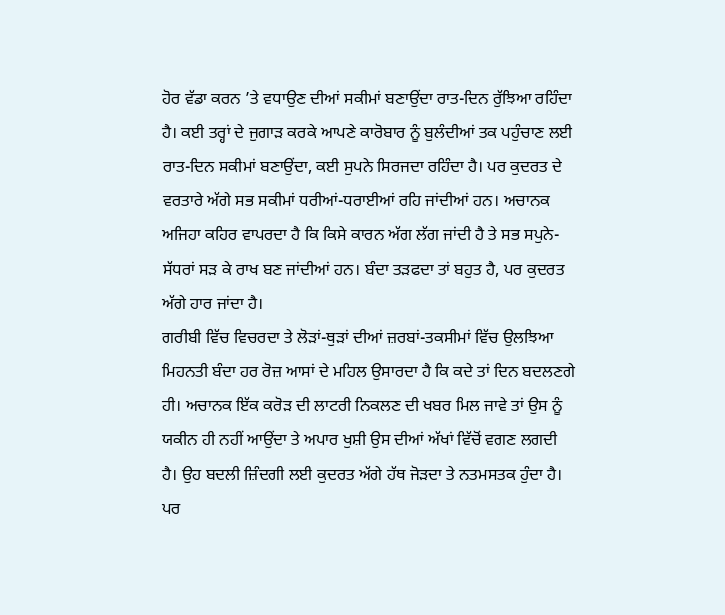ਹੋਰ ਵੱਡਾ ਕਰਨ ’ਤੇ ਵਧਾਉਣ ਦੀਆਂ ਸਕੀਮਾਂ ਬਣਾਉਂਦਾ ਰਾਤ-ਦਿਨ ਰੁੱਝਿਆ ਰਹਿੰਦਾ ਹੈ। ਕਈ ਤਰ੍ਹਾਂ ਦੇ ਜੁਗਾੜ ਕਰਕੇ ਆਪਣੇ ਕਾਰੋਬਾਰ ਨੂੰ ਬੁਲੰਦੀਆਂ ਤਕ ਪਹੁੰਚਾਣ ਲਈ ਰਾਤ-ਦਿਨ ਸਕੀਮਾਂ ਬਣਾਉਂਦਾ, ਕਈ ਸੁਪਨੇ ਸਿਰਜਦਾ ਰਹਿੰਦਾ ਹੈ। ਪਰ ਕੁਦਰਤ ਦੇ ਵਰਤਾਰੇ ਅੱਗੇ ਸਭ ਸਕੀਮਾਂ ਧਰੀਆਂ-ਧਰਾਈਆਂ ਰਹਿ ਜਾਂਦੀਆਂ ਹਨ। ਅਚਾਨਕ ਅਜਿਹਾ ਕਹਿਰ ਵਾਪਰਦਾ ਹੈ ਕਿ ਕਿਸੇ ਕਾਰਨ ਅੱਗ ਲੱਗ ਜਾਂਦੀ ਹੈ ਤੇ ਸਭ ਸਪੁਨੇ-ਸੱਧਰਾਂ ਸੜ ਕੇ ਰਾਖ ਬਣ ਜਾਂਦੀਆਂ ਹਨ। ਬੰਦਾ ਤੜਫਦਾ ਤਾਂ ਬਹੁਤ ਹੈ, ਪਰ ਕੁਦਰਤ ਅੱਗੇ ਹਾਰ ਜਾਂਦਾ ਹੈ।
ਗਰੀਬੀ ਵਿੱਚ ਵਿਚਰਦਾ ਤੇ ਲੋੜਾਂ-ਥੁੜਾਂ ਦੀਆਂ ਜ਼ਰਬਾਂ-ਤਕਸੀਮਾਂ ਵਿੱਚ ਉਲਝਿਆ ਮਿਹਨਤੀ ਬੰਦਾ ਹਰ ਰੋਜ਼ ਆਸਾਂ ਦੇ ਮਹਿਲ ਉਸਾਰਦਾ ਹੈ ਕਿ ਕਦੇ ਤਾਂ ਦਿਨ ਬਦਲਣਗੇ ਹੀ। ਅਚਾਨਕ ਇੱਕ ਕਰੋੜ ਦੀ ਲਾਟਰੀ ਨਿਕਲਣ ਦੀ ਖਬਰ ਮਿਲ ਜਾਵੇ ਤਾਂ ਉਸ ਨੂੰ ਯਕੀਨ ਹੀ ਨਹੀਂ ਆਉਂਦਾ ਤੇ ਅਪਾਰ ਖੁਸ਼ੀ ਉਸ ਦੀਆਂ ਅੱਖਾਂ ਵਿੱਚੋਂ ਵਗਣ ਲਗਦੀ ਹੈ। ਉਹ ਬਦਲੀ ਜ਼ਿੰਦਗੀ ਲਈ ਕੁਦਰਤ ਅੱਗੇ ਹੱਥ ਜੋੜਦਾ ਤੇ ਨਤਮਸਤਕ ਹੁੰਦਾ ਹੈ। ਪਰ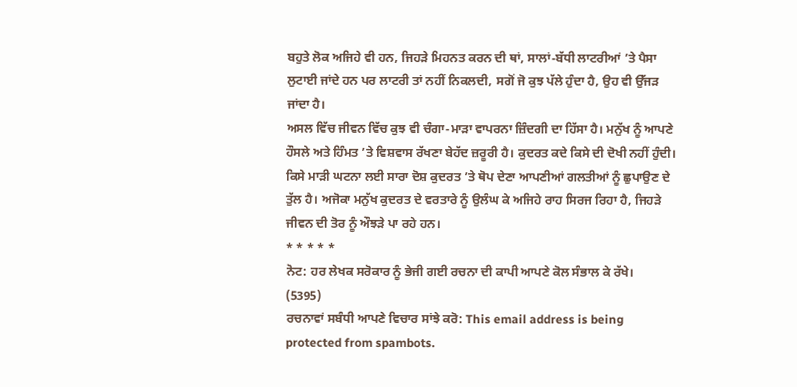ਬਹੁਤੇ ਲੋਕ ਅਜਿਹੇ ਵੀ ਹਨ, ਜਿਹੜੇ ਮਿਹਨਤ ਕਰਨ ਦੀ ਥਾਂ, ਸਾਲਾਂ-ਬੱਧੀ ਲਾਟਰੀਆਂ ’ਤੇ ਪੈਸਾ ਲੁਟਾਈ ਜਾਂਦੇ ਹਨ ਪਰ ਲਾਟਰੀ ਤਾਂ ਨਹੀਂ ਨਿਕਲਦੀ, ਸਗੋਂ ਜੋ ਕੁਝ ਪੱਲੇ ਹੁੰਦਾ ਹੈ, ਉਹ ਵੀ ਉੱਜੜ ਜਾਂਦਾ ਹੈ।
ਅਸਲ ਵਿੱਚ ਜੀਵਨ ਵਿੱਚ ਕੁਝ ਵੀ ਚੰਗਾ-ਮਾੜਾ ਵਾਪਰਨਾ ਜ਼ਿੰਦਗੀ ਦਾ ਹਿੱਸਾ ਹੈ। ਮਨੁੱਖ ਨੂੰ ਆਪਣੇ ਹੌਸਲੇ ਅਤੇ ਹਿੰਮਤ ’ਤੇ ਵਿਸ਼ਵਾਸ ਰੱਖਣਾ ਬੇਹੱਦ ਜ਼ਰੂਰੀ ਹੈ। ਕੁਦਰਤ ਕਦੇ ਕਿਸੇ ਦੀ ਦੋਖੀ ਨਹੀਂ ਹੁੰਦੀ। ਕਿਸੇ ਮਾੜੀ ਘਟਨਾ ਲਈ ਸਾਰਾ ਦੋਸ਼ ਕੁਦਰਤ ’ਤੇ ਥੋਪ ਦੇਣਾ ਆਪਣੀਆਂ ਗਲਤੀਆਂ ਨੂੰ ਛੁਪਾਉਣ ਦੇ ਤੁੱਲ ਹੈ। ਅਜੋਕਾ ਮਨੁੱਖ ਕੁਦਰਤ ਦੇ ਵਰਤਾਰੇ ਨੂੰ ਉਲੰਘ ਕੇ ਅਜਿਹੇ ਰਾਹ ਸਿਰਜ ਰਿਹਾ ਹੈ, ਜਿਹੜੇ ਜੀਵਨ ਦੀ ਤੋਰ ਨੂੰ ਔਝੜੇ ਪਾ ਰਹੇ ਹਨ।
* * * * *
ਨੋਟ: ਹਰ ਲੇਖਕ ਸਰੋਕਾਰ ਨੂੰ ਭੇਜੀ ਗਈ ਰਚਨਾ ਦੀ ਕਾਪੀ ਆਪਣੇ ਕੋਲ ਸੰਭਾਲ ਕੇ ਰੱਖੇ।
(5395)
ਰਚਨਾਵਾਂ ਸਬੰਧੀ ਆਪਣੇ ਵਿਚਾਰ ਸਾਂਝੇ ਕਰੋ: This email address is being protected from spambots.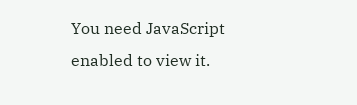You need JavaScript enabled to view it.